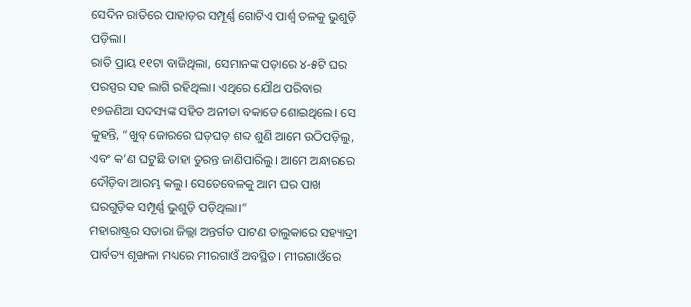ସେଦିନ ରାତିରେ ପାହାଡ଼ର ସମ୍ପୂର୍ଣ୍ଣ ଗୋଟିଏ ପାର୍ଶ୍ୱ ତଳକୁ ଭୁଶୁଡ଼ି ପଡ଼ିଲା।
ରାତି ପ୍ରାୟ ୧୧ଟା ବାଜିଥିଲା, ସେମାନଙ୍କ ପଡ଼ାରେ ୪-୫ଟି ଘର ପରସ୍ପର ସହ ଲାଗି ରହିଥିଲା। ଏଥିରେ ଯୌଥ ପରିବାର ୧୭ଜଣିଆ ସଦସ୍ୟଙ୍କ ସହିତ ଅନୀତା ବକାଡେ ଶୋଇଥିଲେ। ସେ କୁହନ୍ତି, “ଖୁବ୍ ଜୋରରେ ଘଡ଼ଘଡ଼ ଶବ୍ଦ ଶୁଣି ଆମେ ଉଠିପଡ଼ିଲୁ, ଏବଂ କ’ଣ ଘଟୁଛି ତାହା ତୁରନ୍ତ ଜାଣିପାରିଲୁ। ଆମେ ଅନ୍ଧାରରେ ଦୌଡ଼ିବା ଆରମ୍ଭ କଲୁ। ସେତେବେଳକୁ ଆମ ଘର ପାଖ ଘରଗୁଡ଼ିକ ସମ୍ପୂର୍ଣ୍ଣ ଭୁଶୁଡ଼ି ପଡ଼ିଥିଲା।”
ମହାରାଷ୍ଟ୍ରର ସତାରା ଜିଲ୍ଲା ଅନ୍ତର୍ଗତ ପାଟଣ ତାଲୁକାରେ ସହ୍ୟାଦ୍ରୀ ପାର୍ବତ୍ୟ ଶୃଙ୍ଖଳା ମଧ୍ୟରେ ମୀରଗାଓଁ ଅବସ୍ଥିତ। ମୀରଗାଓଁରେ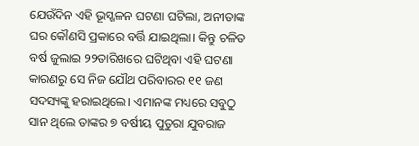ଯେଉଁଦିନ ଏହି ଭୂସ୍ଖଳନ ଘଟଣା ଘଟିଲା, ଅନୀତାଙ୍କ ଘର କୌଣସି ପ୍ରକାରେ ବର୍ତ୍ତି ଯାଇଥିଲା। କିନ୍ତୁ ଚଳିତ ବର୍ଷ ଜୁଲାଇ ୨୨ତାରିଖରେ ଘଟିଥିବା ଏହି ଘଟଣା କାରଣରୁ ସେ ନିଜ ଯୌଥ ପରିବାରର ୧୧ ଜଣ ସଦସ୍ୟଙ୍କୁ ହରାଇଥିଲେ। ଏମାନଙ୍କ ମଧ୍ୟରେ ସବୁଠୁ ସାନ ଥିଲେ ତାଙ୍କର ୭ ବର୍ଷୀୟ ପୁତୁରା ଯୁବରାଜ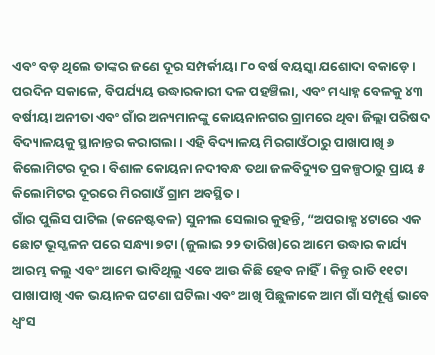ଏବଂ ବଡ଼ ଥିଲେ ତାଙ୍କର ଜଣେ ଦୂର ସମ୍ପର୍କୀୟା ୮୦ ବର୍ଷ ବୟସ୍କା ଯଶୋଦା ବକାଡ଼େ।
ପରଦିନ ସକାଳେ, ବିପର୍ଯ୍ୟୟ ଉଦ୍ଧାରକାରୀ ଦଳ ପହଞ୍ଚିଲା, ଏବଂ ମଧ୍ୟାହ୍ନ ବେଳକୁ ୪୩ ବର୍ଷୀୟା ଅନୀତା ଏବଂ ଗାଁର ଅନ୍ୟମାନଙ୍କୁ କୋୟନାନଗର ଗ୍ରାମରେ ଥିବା ଜିଲ୍ଲା ପରିଷଦ ବିଦ୍ୟାଳୟକୁ ସ୍ଥାନାନ୍ତର କରାଗଲା। ଏହି ବିଦ୍ୟାଳୟ ମିରଗାଓଁଠାରୁ ପାଖାପାଖି ୬ କିଲୋମିଟର ଦୂର। ବିଶାଳ କୋୟନା ନଦୀବନ୍ଧ ତଥା ଜଳବିଦ୍ୟୁତ ପ୍ରକଳ୍ପଠାରୁ ପ୍ରାୟ ୫ କିଲୋମିଟର ଦୂରରେ ମିରଗାଓଁ ଗ୍ରାମ ଅବସ୍ଥିତ।
ଗାଁର ପୁଲିସ ପାଟିଲ (କନେଷ୍ଟବଳ) ସୁନୀଲ ସେଲାର କୁହନ୍ତି, “ଅପରାହ୍ଣ ୪ଟାରେ ଏକ ଛୋଟ ଭୂସ୍ଖଳନ ପରେ ସନ୍ଧ୍ୟା ୭ଟା (ଜୁଲାଇ ୨୨ ତାରିଖ)ରେ ଆମେ ଉଦ୍ଧାର କାର୍ଯ୍ୟ ଆରମ୍ଭ କଲୁ ଏବଂ ଆମେ ଭାବିଥିଲୁ ଏବେ ଆଉ କିଛି ହେବ ନାହିଁ। କିନ୍ତୁ ରାତି ୧୧ଟା ପାଖାପାଖି ଏକ ଭୟାନକ ଘଟଣା ଘଟିଲା ଏବଂ ଆଖି ପିଛୁଳାକେ ଆମ ଗାଁ ସମ୍ପୂର୍ଣ୍ଣ ଭାବେ ଧ୍ୱଂସ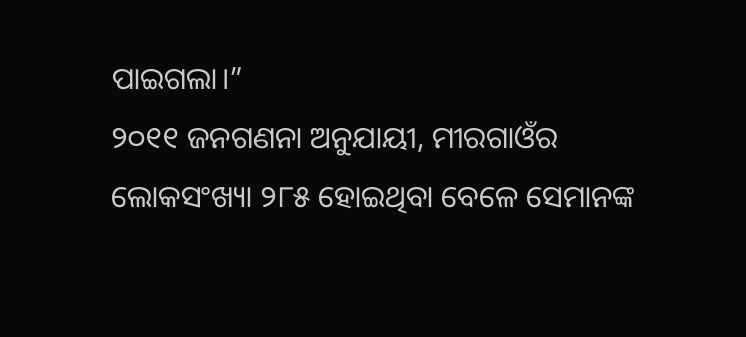ପାଇଗଲା।”
୨୦୧୧ ଜନଗଣନା ଅନୁଯାୟୀ, ମୀରଗାଓଁର ଲୋକସଂଖ୍ୟା ୨୮୫ ହୋଇଥିବା ବେଳେ ସେମାନଙ୍କ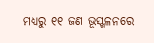ମଧ୍ୟରୁ ୧୧ ଜଣ ଭୂସ୍ଖଳନରେ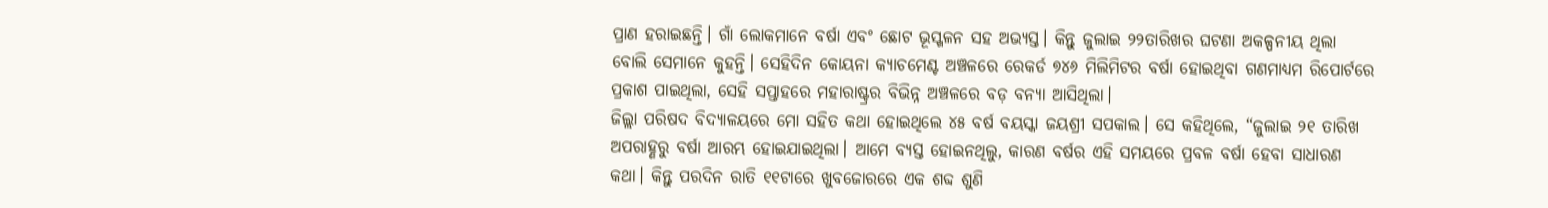ପ୍ରାଣ ହରାଇଛନ୍ତି। ଗାଁ ଲୋକମାନେ ବର୍ଷା ଏବଂ ଛୋଟ ଭୂସ୍ଖଳନ ସହ ଅଭ୍ୟସ୍ତ। କିନ୍ତୁ ଜୁଲାଇ ୨୨ତାରିଖର ଘଟଣା ଅକଳ୍ପନୀୟ ଥିଲା ବୋଲି ସେମାନେ କୁହନ୍ତି। ସେହିଦିନ କୋୟନା କ୍ୟାଚମେଣ୍ଟ ଅଞ୍ଚଳରେ ରେକର୍ଡ ୭୪୬ ମିଲିମିଟର ବର୍ଷା ହୋଇଥିବା ଗଣମାଧ୍ୟମ ରିପୋର୍ଟରେ ପ୍ରକାଶ ପାଇଥିଲା, ସେହି ସପ୍ତାହରେ ମହାରାଷ୍ଟ୍ରର ବିଭିନ୍ନ ଅଞ୍ଚଳରେ ବଡ଼ ବନ୍ୟା ଆସିଥିଲା।
ଜିଲ୍ଲା ପରିଷଦ ବିଦ୍ୟାଳୟରେ ମୋ ସହିତ କଥା ହୋଇଥିଲେ ୪୫ ବର୍ଷ ବୟସ୍କା ଜୟଶ୍ରୀ ସପକାଲ। ସେ କହିଥିଲେ, “ଜୁଲାଇ ୨୧ ତାରିଖ ଅପରାହ୍ଣରୁ ବର୍ଷା ଆରମ୍ଭ ହୋଇଯାଇଥିଲା। ଆମେ ବ୍ୟସ୍ତ ହୋଇନଥିଲୁ, କାରଣ ବର୍ଷର ଏହି ସମୟରେ ପ୍ରବଳ ବର୍ଷା ହେବା ସାଧାରଣ କଥା। କିନ୍ତୁ ପରଦିନ ରାତି ୧୧ଟାରେ ଖୁବଜୋରରେ ଏକ ଶବ୍ଦ ଶୁଣି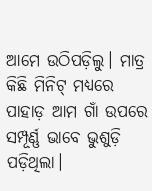ଆମେ ଉଠିପଡ଼ିଲୁ। ମାତ୍ର କିଛି ମିନିଟ୍ ମଧ୍ୟରେ ପାହାଡ଼ ଆମ ଗାଁ ଉପରେ ସମ୍ପୂର୍ଣ୍ଣ ଭାବେ ଭୁଶୁଡ଼ି ପଡ଼ିଥିଲା।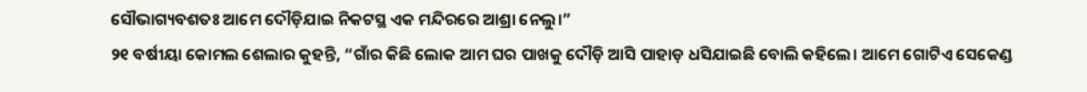ସୌଭାଗ୍ୟବଶତଃ ଆମେ ଦୌଡ଼ିଯାଇ ନିକଟସ୍ଥ ଏକ ମନ୍ଦିରରେ ଆଶ୍ରା ନେଲୁ।”
୨୧ ବର୍ଷୀୟା କୋମଲ ଶେଲାର କୁହନ୍ତି, “ଗାଁର କିଛି ଲୋକ ଆମ ଘର ପାଖକୁ ଦୌଡ଼ି ଆସି ପାହାଡ଼ ଧସିଯାଇଛି ବୋଲି କହିଲେ। ଆମେ ଗୋଟିଏ ସେକେଣ୍ଡ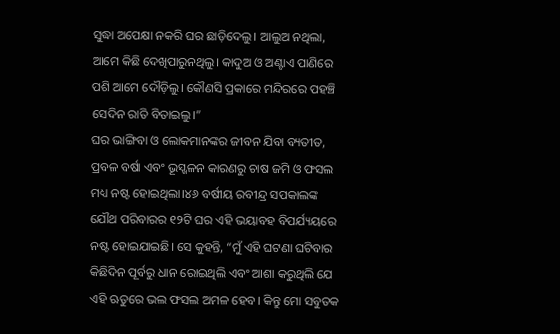ସୁଦ୍ଧା ଅପେକ୍ଷା ନକରି ଘର ଛାଡ଼ିଦେଲୁ। ଆଲୁଅ ନଥିଲା, ଆମେ କିଛି ଦେଖିପାରୁନଥିଲୁ। କାଦୁଅ ଓ ଅଣ୍ଟାଏ ପାଣିରେ ପଶି ଆମେ ଦୌଡ଼ିଲୁ। କୌଣସି ପ୍ରକାରେ ମନ୍ଦିରରେ ପହଞ୍ଚି ସେଦିନ ରାତି ବିତାଇଲୁ।”
ଘର ଭାଙ୍ଗିବା ଓ ଲୋକମାନଙ୍କର ଜୀବନ ଯିବା ବ୍ୟତୀତ, ପ୍ରବଳ ବର୍ଷା ଏବଂ ଭୂସ୍ଖଳନ କାରଣରୁ ଚାଷ ଜମି ଓ ଫସଲ ମଧ୍ୟ ନଷ୍ଟ ହୋଇଥିଲା।୪୬ ବର୍ଷୀୟ ରବୀନ୍ଦ୍ର ସପକାଲଙ୍କ ଯୌଥ ପରିବାରର ୧୨ଟି ଘର ଏହି ଭୟାବହ ବିପର୍ଯ୍ୟୟରେ ନଷ୍ଟ ହୋଇଯାଇଛି। ସେ କୁହନ୍ତି, “ମୁଁ ଏହି ଘଟଣା ଘଟିବାର କିଛିଦିନ ପୂର୍ବରୁ ଧାନ ରୋଇଥିଲି ଏବଂ ଆଶା କରୁଥିଲି ଯେ ଏହି ଋତୁରେ ଭଲ ଫସଲ ଅମଳ ହେବ। କିନ୍ତୁ ମୋ ସବୁତକ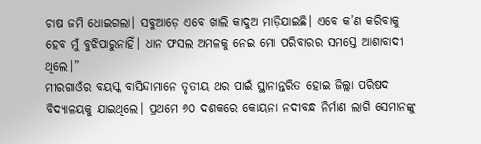ଚାଷ ଜମି ଧୋଇଗଲା। ସବୁଆଡ଼େ ଏବେ ଖାଲି କାଦୁଅ ମାଡ଼ିଯାଇଛି। ଏବେ କ’ଣ କରିବାକୁ ହେବ ମୁଁ ବୁଝିପାରୁନାହିଁ। ଧାନ ଫସଲ ଅମଳକୁ ନେଇ ମୋ ପରିବାରର ସମସ୍ତେ ଆଶାବାଦୀ ଥିଲେ।”
ମୀରଗାଓଁର ବୟସ୍କ ବାସିନ୍ଦାମାନେ ତୃତୀୟ ଥର ପାଇଁ ସ୍ଥାନାନ୍ତରିତ ହୋଇ ଜିଲ୍ଲା ପରିଷଦ ବିଦ୍ୟାଳୟକୁ ଯାଇଥିଲେ। ପ୍ରଥମେ ୬୦ ଦଶକରେ କୋୟନା ନଦୀବନ୍ଧ ନିର୍ମାଣ ଲାଗି ସେମାନଙ୍କୁ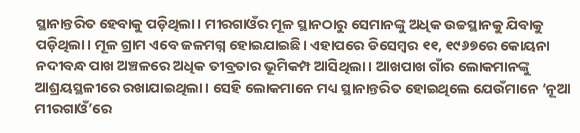ସ୍ଥାନାନ୍ତରିତ ହେବାକୁ ପଡ଼ିଥିଲା। ମୀରଗାଓଁର ମୂଳ ସ୍ଥାନଠାରୁ ସେମାନଙ୍କୁ ଅଧିକ ଉଚ୍ଚସ୍ଥାନକୁ ଯିବାକୁ ପଡ଼ିଥିଲା। ମୂଳ ଗ୍ରାମ ଏବେ ଜଳମଗ୍ନ ହୋଇଯାଇଛି। ଏହାପରେ ଡିସେମ୍ବର ୧୧, ୧୯୬୭ରେ କୋୟନା ନଦୀବନ୍ଧ ପାଖ ଅଞ୍ଚଳରେ ଅଧିକ ତୀବ୍ରତାର ଭୂମିକମ୍ପ ଆସିଥିଲା। ଆଖପାଖ ଗାଁର ଲୋକମାନଙ୍କୁ ଆଶ୍ରୟସ୍ଥଳୀରେ ରଖାଯାଇଥିଲା। ସେହି ଲୋକମାନେ ମଧ୍ୟ ସ୍ଥାନାନ୍ତରିତ ହୋଇଥିଲେ ଯେଉଁମାନେ ‘ନୂଆ ମୀରଗାଓଁ’ରେ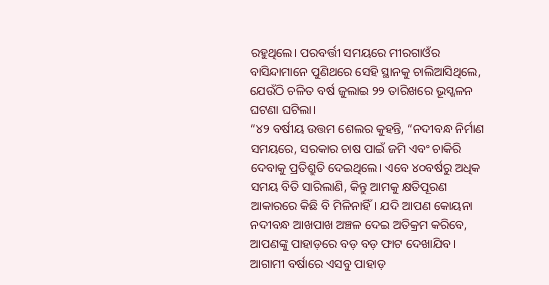ରହୁଥିଲେ। ପରବର୍ତ୍ତୀ ସମୟରେ ମୀରଗାଓଁର ବାସିନ୍ଦାମାନେ ପୁଣିଥରେ ସେହି ସ୍ଥାନକୁ ଚାଲିଆସିଥିଲେ, ଯେଉଁଠି ଚଳିତ ବର୍ଷ ଜୁଲାଇ ୨୨ ତାରିଖରେ ଭୂସ୍ଖଳନ ଘଟଣା ଘଟିଲା।
“୪୨ ବର୍ଷୀୟ ଉତ୍ତମ ଶେଲର କୁହନ୍ତି, “ନଦୀବନ୍ଧ ନିର୍ମାଣ ସମୟରେ, ସରକାର ଚାଷ ପାଇଁ ଜମି ଏବଂ ଚାକିରି ଦେବାକୁ ପ୍ରତିଶ୍ରୁତି ଦେଇଥିଲେ। ଏବେ ୪୦ବର୍ଷରୁ ଅଧିକ ସମୟ ବିତି ସାରିଲାଣି, କିନ୍ତୁ ଆମକୁ କ୍ଷତିପୂରଣ ଆକାରରେ କିଛି ବି ମିଳିନାହିଁ। ଯଦି ଆପଣ କୋୟନା ନଦୀବନ୍ଧ ଆଖପାଖ ଅଞ୍ଚଳ ଦେଇ ଅତିକ୍ରମ କରିବେ, ଆପଣଙ୍କୁ ପାହାଡ଼ରେ ବଡ଼ ବଡ଼ ଫାଟ ଦେଖାଯିବ। ଆଗାମୀ ବର୍ଷାରେ ଏସବୁ ପାହାଡ଼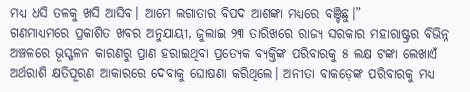ମଧ୍ୟ ଧସି ତଳକୁ ଖସି ଆସିବ। ଆମେ ଲଗାତାର ବିପଦ ଆଶଙ୍କା ମଧ୍ୟରେ ବଞ୍ଚିଛୁ।”
ଗଣମାଧ୍ୟମରେ ପ୍ରକାଶିତ ଖବର ଅନୁଯାୟୀ, ଜୁଲାଇ ୨୩ ତାରିଖରେ ରାଜ୍ୟ ସରକାର ମହାରାଷ୍ଟ୍ରର ବିଭିନ୍ନ ଅଞ୍ଚଳରେ ଭୂସ୍ଖଳନ କାରଣରୁ ପ୍ରାଣ ହରାଇଥିବା ପ୍ରତ୍ୟେକ ବ୍ୟକ୍ତିଙ୍କ ପରିବାରକୁ ୫ ଲକ୍ଷ ଟଙ୍କା ଲେଖାଏଁ ଅର୍ଥରାଶି କ୍ଷତିପୂରଣ ଆକାରରେ ଦେବାକୁ ଘୋଷଣା କରିଥିଲେ। ଅନୀତା ବାକଡ଼େଙ୍କ ପରିବାରକୁ ମଧ୍ୟ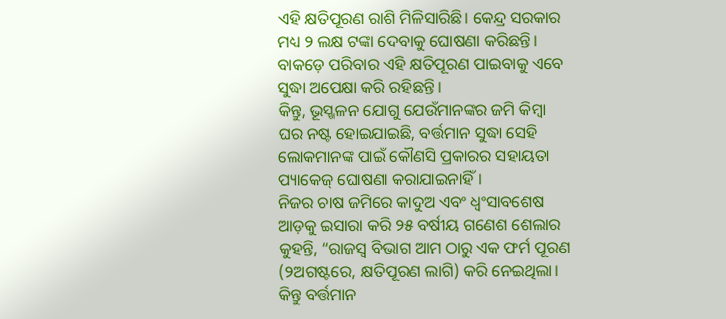ଏହି କ୍ଷତିପୂରଣ ରାଶି ମିଳିସାରିଛି। କେନ୍ଦ୍ର ସରକାର ମଧ୍ୟ ୨ ଲକ୍ଷ ଟଙ୍କା ଦେବାକୁ ଘୋଷଣା କରିଛନ୍ତି। ବାକଡ଼େ ପରିବାର ଏହି କ୍ଷତିପୂରଣ ପାଇବାକୁ ଏବେ ସୁଦ୍ଧା ଅପେକ୍ଷା କରି ରହିଛନ୍ତି।
କିନ୍ତୁ, ଭୂସ୍ଖଳନ ଯୋଗୁ ଯେଉଁମାନଙ୍କର ଜମି କିମ୍ବା ଘର ନଷ୍ଟ ହୋଇଯାଇଛି, ବର୍ତ୍ତମାନ ସୁଦ୍ଧା ସେହି ଲୋକମାନଙ୍କ ପାଇଁ କୌଣସି ପ୍ରକାରର ସହାୟତା ପ୍ୟାକେଜ୍ ଘୋଷଣା କରାଯାଇନାହିଁ।
ନିଜର ଚାଷ ଜମିରେ କାଦୁଅ ଏବଂ ଧ୍ୱଂସାବଶେଷ ଆଡ଼କୁ ଇସାରା କରି ୨୫ ବର୍ଷୀୟ ଗଣେଶ ଶେଲାର କୁହନ୍ତି, “ରାଜସ୍ୱ ବିଭାଗ ଆମ ଠାରୁ ଏକ ଫର୍ମ ପୂରଣ (୨ଅଗଷ୍ଟରେ, କ୍ଷତିପୂରଣ ଲାଗି) କରି ନେଇଥିଲା। କିନ୍ତୁ ବର୍ତ୍ତମାନ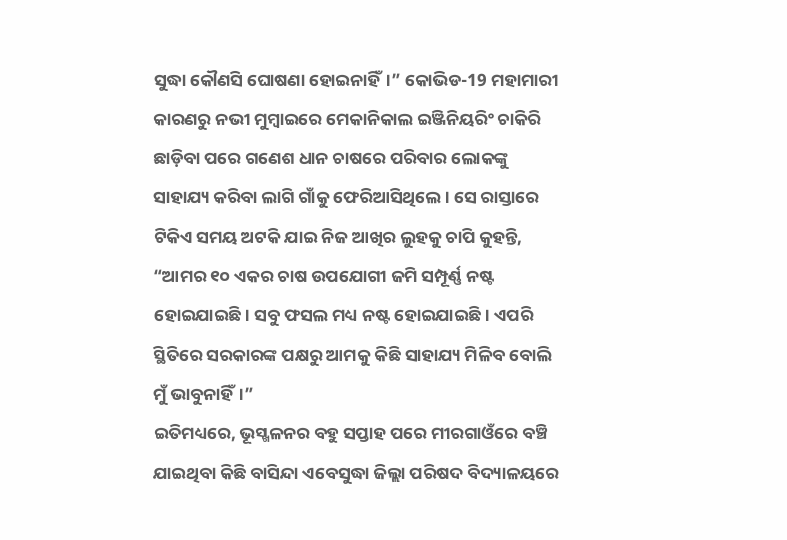ସୁଦ୍ଧା କୌଣସି ଘୋଷଣା ହୋଇନାହିଁ।” କୋଭିଡ-19 ମହାମାରୀ କାରଣରୁ ନଭୀ ମୁମ୍ବାଇରେ ମେକାନିକାଲ ଇଞ୍ଜିନିୟରିଂ ଚାକିରି ଛାଡ଼ିବା ପରେ ଗଣେଶ ଧାନ ଚାଷରେ ପରିବାର ଲୋକଙ୍କୁ ସାହାଯ୍ୟ କରିବା ଲାଗି ଗାଁକୁ ଫେରିଆସିଥିଲେ। ସେ ରାସ୍ତାରେ ଟିକିଏ ସମୟ ଅଟକି ଯାଇ ନିଜ ଆଖିର ଲୁହକୁ ଚାପି କୁହନ୍ତି, “ଆମର ୧୦ ଏକର ଚାଷ ଉପଯୋଗୀ ଜମି ସମ୍ପୂର୍ଣ୍ଣ ନଷ୍ଟ ହୋଇଯାଇଛି। ସବୁ ଫସଲ ମଧ୍ୟ ନଷ୍ଟ ହୋଇଯାଇଛି। ଏପରି ସ୍ଥିତିରେ ସରକାରଙ୍କ ପକ୍ଷରୁ ଆମକୁ କିଛି ସାହାଯ୍ୟ ମିଳିବ ବୋଲି ମୁଁ ଭାବୁନାହିଁ।”
ଇତିମଧ୍ୟରେ, ଭୂସ୍ଖଳନର ବହୁ ସପ୍ତାହ ପରେ ମୀରଗାଓଁରେ ବଞ୍ଚି ଯାଇଥିବା କିଛି ବାସିନ୍ଦା ଏବେସୁଦ୍ଧା ଜିଲ୍ଲା ପରିଷଦ ବିଦ୍ୟାଳୟରେ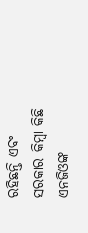ରହିଛନ୍ତି ଏବଂ ସରକାର କିମ୍ବା କିଛି ଏନଜିଓଙ୍କ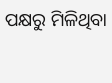ପକ୍ଷରୁ ମିଳିଥିବା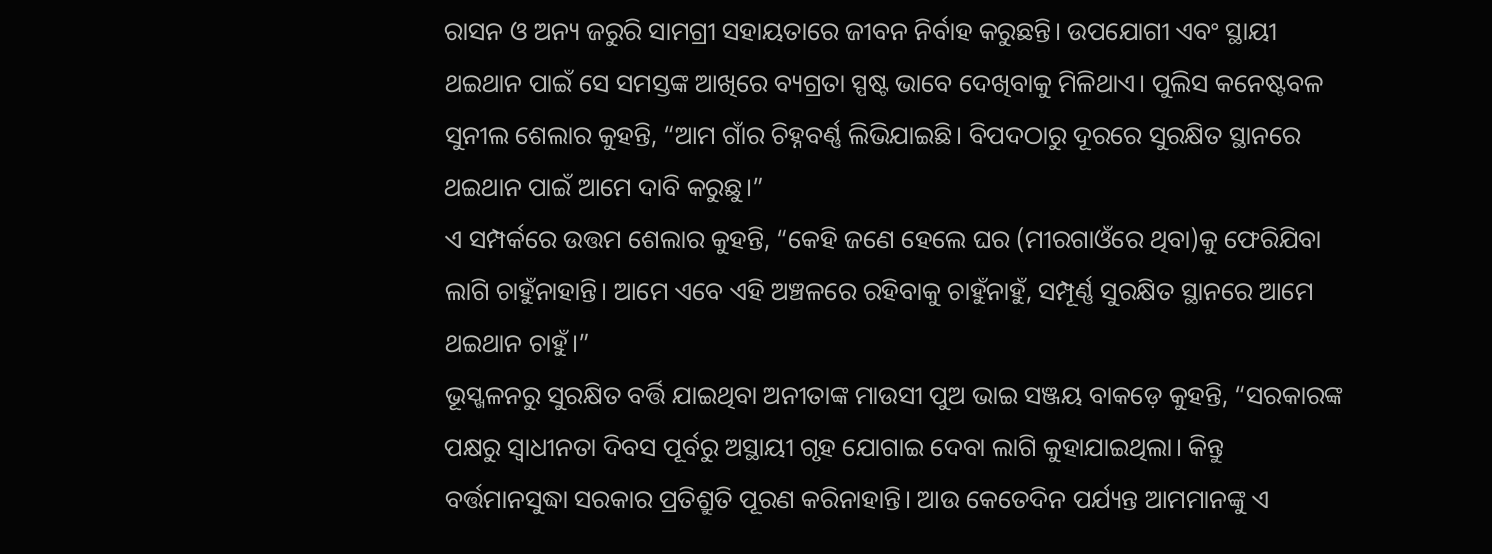ରାସନ ଓ ଅନ୍ୟ ଜରୁରି ସାମଗ୍ରୀ ସହାୟତାରେ ଜୀବନ ନିର୍ବାହ କରୁଛନ୍ତି। ଉପଯୋଗୀ ଏବଂ ସ୍ଥାୟୀ ଥଇଥାନ ପାଇଁ ସେ ସମସ୍ତଙ୍କ ଆଖିରେ ବ୍ୟଗ୍ରତା ସ୍ପଷ୍ଟ ଭାବେ ଦେଖିବାକୁ ମିଳିଥାଏ। ପୁଲିସ କନେଷ୍ଟବଳ ସୁନୀଲ ଶେଲାର କୁହନ୍ତି, “ଆମ ଗାଁର ଚିହ୍ନବର୍ଣ୍ଣ ଲିଭିଯାଇଛି। ବିପଦଠାରୁ ଦୂରରେ ସୁରକ୍ଷିତ ସ୍ଥାନରେ ଥଇଥାନ ପାଇଁ ଆମେ ଦାବି କରୁଛୁ।”
ଏ ସମ୍ପର୍କରେ ଉତ୍ତମ ଶେଲାର କୁହନ୍ତି, “କେହି ଜଣେ ହେଲେ ଘର (ମୀରଗାଓଁରେ ଥିବା)କୁ ଫେରିଯିବା ଲାଗି ଚାହୁଁନାହାନ୍ତି। ଆମେ ଏବେ ଏହି ଅଞ୍ଚଳରେ ରହିବାକୁ ଚାହୁଁନାହୁଁ, ସମ୍ପୂର୍ଣ୍ଣ ସୁରକ୍ଷିତ ସ୍ଥାନରେ ଆମେ ଥଇଥାନ ଚାହୁଁ।”
ଭୂସ୍ଖଳନରୁ ସୁରକ୍ଷିତ ବର୍ତ୍ତି ଯାଇଥିବା ଅନୀତାଙ୍କ ମାଉସୀ ପୁଅ ଭାଇ ସଞ୍ଜୟ ବାକଡ଼େ କୁହନ୍ତି, “ସରକାରଙ୍କ ପକ୍ଷରୁ ସ୍ୱାଧୀନତା ଦିବସ ପୂର୍ବରୁ ଅସ୍ଥାୟୀ ଗୃହ ଯୋଗାଇ ଦେବା ଲାଗି କୁହାଯାଇଥିଲା। କିନ୍ତୁ ବର୍ତ୍ତମାନସୁଦ୍ଧା ସରକାର ପ୍ରତିଶ୍ରୁତି ପୂରଣ କରିନାହାନ୍ତି। ଆଉ କେତେଦିନ ପର୍ଯ୍ୟନ୍ତ ଆମମାନଙ୍କୁ ଏ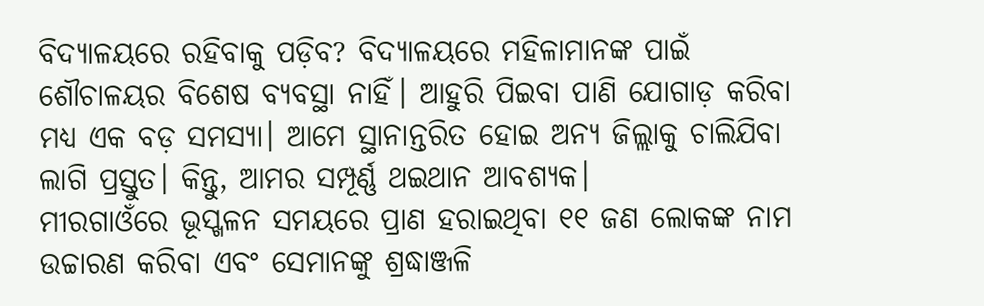ବିଦ୍ୟାଳୟରେ ରହିବାକୁ ପଡ଼ିବ? ବିଦ୍ୟାଳୟରେ ମହିଳାମାନଙ୍କ ପାଇଁ ଶୌଚାଳୟର ବିଶେଷ ବ୍ୟବସ୍ଥା ନାହିଁ। ଆହୁରି ପିଇବା ପାଣି ଯୋଗାଡ଼ କରିବା ମଧ୍ୟ ଏକ ବଡ଼ ସମସ୍ୟା। ଆମେ ସ୍ଥାନାନ୍ତରିତ ହୋଇ ଅନ୍ୟ ଜିଲ୍ଲାକୁ ଚାଲିଯିବା ଲାଗି ପ୍ରସ୍ତୁତ। କିନ୍ତୁ, ଆମର ସମ୍ପୂର୍ଣ୍ଣ ଥଇଥାନ ଆବଶ୍ୟକ।
ମୀରଗାଓଁରେ ଭୂସ୍ଖଳନ ସମୟରେ ପ୍ରାଣ ହରାଇଥିବା ୧୧ ଜଣ ଲୋକଙ୍କ ନାମ ଉଚ୍ଚାରଣ କରିବା ଏବଂ ସେମାନଙ୍କୁ ଶ୍ରଦ୍ଧାଞ୍ଜଳି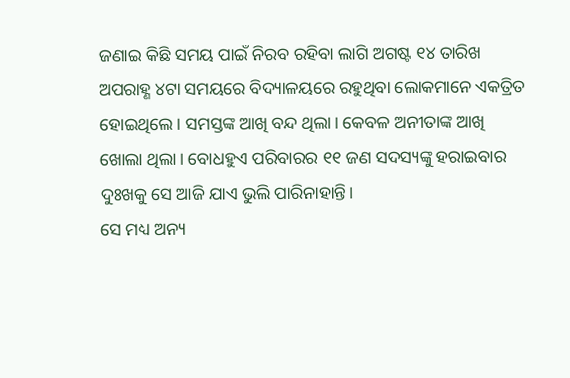ଜଣାଇ କିଛି ସମୟ ପାଇଁ ନିରବ ରହିବା ଲାଗି ଅଗଷ୍ଟ ୧୪ ତାରିଖ ଅପରାହ୍ଣ ୪ଟା ସମୟରେ ବିଦ୍ୟାଳୟରେ ରହୁଥିବା ଲୋକମାନେ ଏକତ୍ରିତ ହୋଇଥିଲେ। ସମସ୍ତଙ୍କ ଆଖି ବନ୍ଦ ଥିଲା। କେବଳ ଅନୀତାଙ୍କ ଆଖି ଖୋଲା ଥିଲା। ବୋଧହୁଏ ପରିବାରର ୧୧ ଜଣ ସଦସ୍ୟଙ୍କୁ ହରାଇବାର ଦୁଃଖକୁ ସେ ଆଜି ଯାଏ ଭୁଲି ପାରିନାହାନ୍ତି।
ସେ ମଧ୍ୟ ଅନ୍ୟ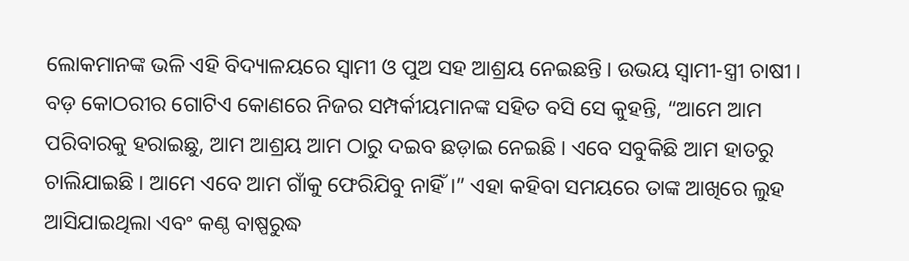ଲୋକମାନଙ୍କ ଭଳି ଏହି ବିଦ୍ୟାଳୟରେ ସ୍ୱାମୀ ଓ ପୁଅ ସହ ଆଶ୍ରୟ ନେଇଛନ୍ତି। ଉଭୟ ସ୍ୱାମୀ-ସ୍ତ୍ରୀ ଚାଷୀ। ବଡ଼ କୋଠରୀର ଗୋଟିଏ କୋଣରେ ନିଜର ସମ୍ପର୍କୀୟମାନଙ୍କ ସହିତ ବସି ସେ କୁହନ୍ତି, “ଆମେ ଆମ ପରିବାରକୁ ହରାଇଛୁ, ଆମ ଆଶ୍ରୟ ଆମ ଠାରୁ ଦଇବ ଛଡ଼ାଇ ନେଇଛି। ଏବେ ସବୁକିଛି ଆମ ହାତରୁ ଚାଲିଯାଇଛି। ଆମେ ଏବେ ଆମ ଗାଁକୁ ଫେରିଯିବୁ ନାହିଁ।” ଏହା କହିବା ସମୟରେ ତାଙ୍କ ଆଖିରେ ଲୁହ ଆସିଯାଇଥିଲା ଏବଂ କଣ୍ଠ ବାଷ୍ପରୁଦ୍ଧ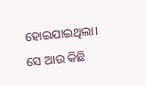ହୋଇଯାଇଥିଲା। ସେ ଆଉ କିଛି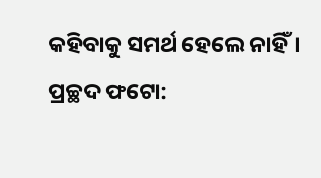କହିବାକୁ ସମର୍ଥ ହେଲେ ନାହିଁ।
ପ୍ରଚ୍ଛଦ ଫଟୋ: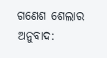ଗଣେଶ ଶେଲାର
ଅନୁବାଦ: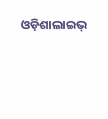ଓଡ଼ିଶାଲାଇଭ୍